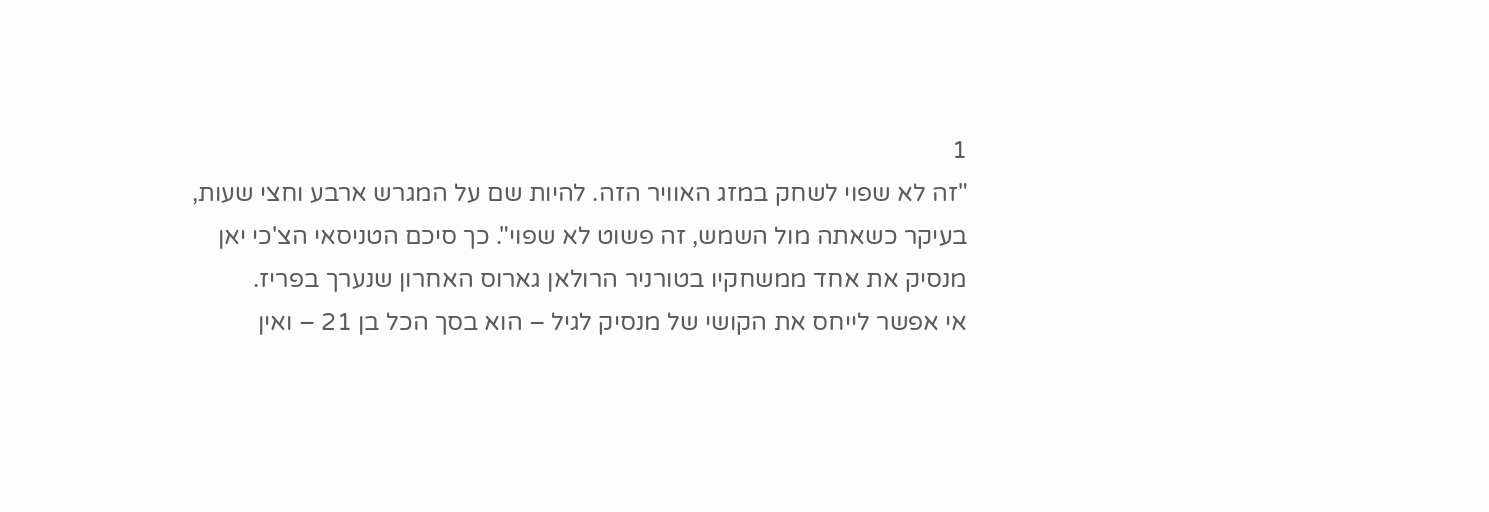1
"זה לא שפוי לשחק במזג האוויר הזה. להיות שם על המגרש ארבע וחצי שעות, בעיקר כשאתה מול השמש, זה פשוט לא שפוי". כך סיכם הטניסאי הצ'כי יאן מנסיק את אחד ממשחקיו בטורניר הרולאן גארוס האחרון שנערך בפריז.
אי אפשר לייחס את הקושי של מנסיק לגיל – הוא בסך הכל בן 21 – ואין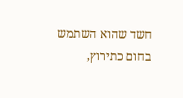חשד שהוא השתמש בחום כתירוץ,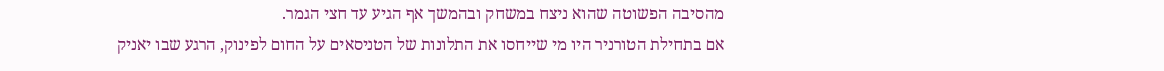מהסיבה הפשוטה שהוא ניצח במשחק ובהמשך אף הגיע עד חצי הגמר.
אם בתחילת הטורניר היו מי שייחסו את התלונות של הטניסאים על החום לפינוק, הרגע שבו יאניק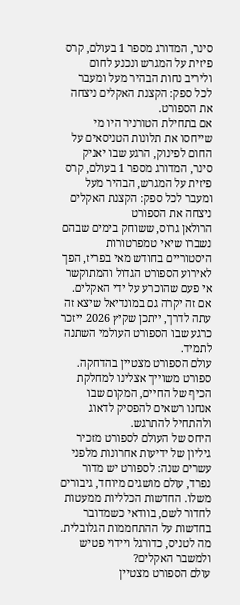סינר, המדורג מספר 1 בעולם, קרס פיזית על המגרש ונכנע לחום וליריב נחות הבהיר מעל ומעבר לכל ספק: הקצנת האקלים ניצחה את הספורט.
אם בתחילת הטורניר היו מי שייחסו את תלונות הטניסאים על החום לפינוק, הרגע שבו יאניק סינר, המדורג מספר 1 בעולם, קרס פיזית על המגרש, הבהיר מעל ומעבר לכל ספק: הקצנת האקלים ניצחה את הספורט
הרולאן גרוס, ששוחק בימים שבהם נשברו שיאי טמפרטורות היסטוריים בחודש מאי בפריז, הפך לאירוע הספורט הגדול והמתוקשר אי פעם שהוכרע על ידי האקלים.
אם זה יקרה גם במונדיאל שיצא זה עתה לדרך, ייתכן שקיץ 2026 ייזכר כרגע שבו הספורט העולמי השתנה לתמיד.
עולם הספורט מצטיין בהדחקה. ספורט משוייך אצלינו למחלקת הכיף של החיים, המקום שבו אנחנו רשאים להפסיק לדאוג ולהתחיל להתרגש.
היחס של העולם לספורט מזכיר גיליון של ידיעות אחרונות מלפני עשרים שנה: לספורט יש מדור נפרד, עולם מושגים מיוחד, גיבורים משלו. החדשות הכלליות ממעטות לחדור לשם, בוודאי כשמדובר בחדשות על ההתחממות הגלובלית. מה לטניס, כדורגל ויידוי פטיש ולמשבר האקלים?
עולם הספורט מצטיין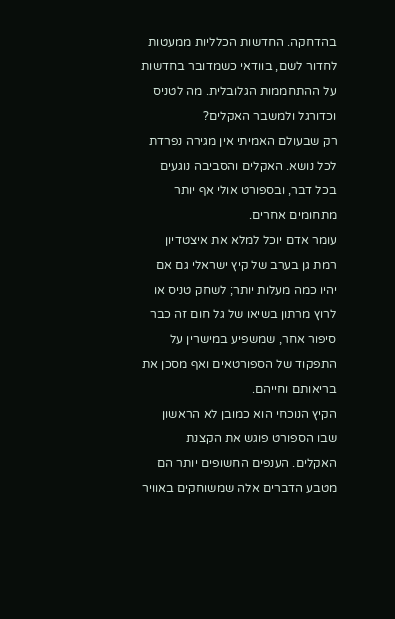בהדחקה. החדשות הכלליות ממעטות לחדור לשם, בוודאי כשמדובר בחדשות על ההתחממות הגלובלית. מה לטניס וכדורגל ולמשבר האקלים?
רק שבעולם האמיתי אין מגירה נפרדת לכל נושא. האקלים והסביבה נוגעים בכל דבר, ובספורט אולי אף יותר מתחומים אחרים.
עומר אדם יוכל למלא את איצטדיון רמת גן בערב של קיץ ישראלי גם אם יהיו כמה מעלות יותר; לשחק טניס או לרוץ מרתון בשיאו של גל חום זה כבר סיפור אחר, שמשפיע במישרין על התפקוד של הספורטאים ואף מסכן את בריאותם וחייהם.
הקיץ הנוכחי הוא כמובן לא הראשון שבו הספורט פוגש את הקצנת האקלים. הענפים החשופים יותר הם מטבע הדברים אלה שמשוחקים באוויר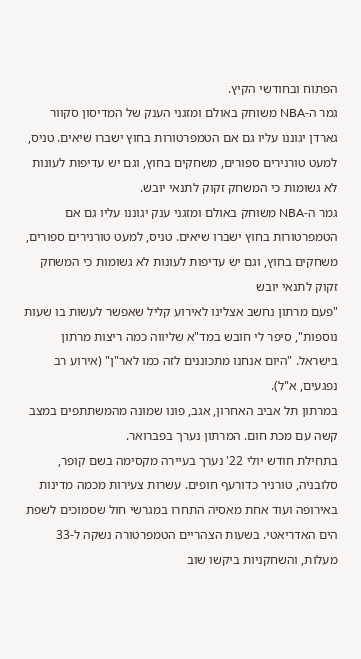הפתוח ובחודשי הקיץ.
גמר ה-NBA משוחק באולם ומזגני הענק של המדיסון סקוור גארדן יגוננו עליו גם אם הטמפרטורות בחוץ ישברו שיאים. טניס, למעט טורנירים ספורים, משחקים בחוץ, וגם יש עדיפות לעונות לא גשומות כי המשחק זקוק לתנאי יובש.
גמר ה-NBA משוחק באולם ומזגני ענק יגוננו עליו גם אם הטמפרטורות בחוץ ישברו שיאים. טניס, למעט טורנירים ספורים, משחקים בחוץ, וגם יש עדיפות לעונות לא גשומות כי המשחק זקוק לתנאי יובש
"פעם מרתון נחשב אצלינו לאירוע קליל שאפשר לעשות בו שעות נוספות", סיפר לי חובש במד"א שליווה כמה ריצות מרתון בישראל. "היום אנחנו מתכוננים לזה כמו לאר"ן" (אירוע רב נפגעים, א"ל).
במרתון תל אביב האחרון, אגב, פונו שמונה מהמשתתפים במצב קשה עם מכת חום. המרתון נערך בפברואר.
בתחילת חודש יולי 22' נערך בעיירה מקסימה בשם קופר, סלובניה, טורניר כדורעף חופים. עשרות צעירות מכמה מדינות באירופה ועוד אחת מאסיה התחרו במגרשי חול שסמוכים לשפת הים האדריאטי. בשעות הצהריים הטמפרטורה נשקה ל-33 מעלות, והשחקניות ביקשו שוב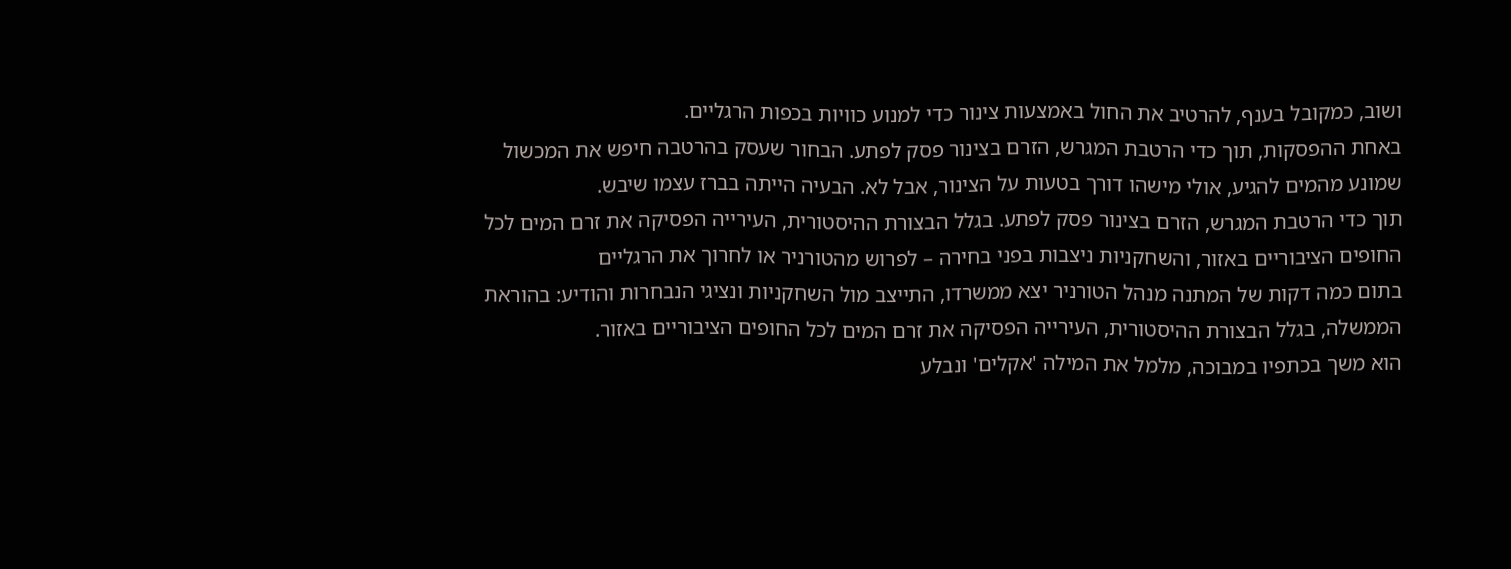ושוב, כמקובל בענף, להרטיב את החול באמצעות צינור כדי למנוע כוויות בכפות הרגליים.
באחת ההפסקות, תוך כדי הרטבת המגרש, הזרם בצינור פסק לפתע. הבחור שעסק בהרטבה חיפש את המכשול שמונע מהמים להגיע, אולי מישהו דורך בטעות על הצינור, אבל לא. הבעיה הייתה בברז עצמו שיבש.
תוך כדי הרטבת המגרש, הזרם בצינור פסק לפתע. בגלל הבצורת ההיסטורית, העירייה הפסיקה את זרם המים לכל החופים הציבוריים באזור, והשחקניות ניצבות בפני בחירה – לפרוש מהטורניר או לחרוך את הרגליים
בתום כמה דקות של המתנה מנהל הטורניר יצא ממשרדו, התייצב מול השחקניות ונציגי הנבחרות והודיע: בהוראת הממשלה, בגלל הבצורת ההיסטורית, העירייה הפסיקה את זרם המים לכל החופים הציבוריים באזור.
הוא משך בכתפיו במבוכה, מלמל את המילה 'אקלים' ונבלע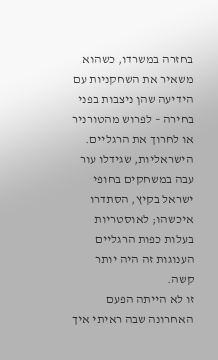בחזרה במשרדו, כשהוא משאיר את השחקניות עם הידיעה שהן ניצבות בפני בחירה – לפרוש מהטורניר או לחרוך את הרגליים.
הישראליות, שגידלו עור עבה במשחקים בחופי ישראל בקיץ, הסתדרו איכשהו; לאוסטריות בעלות כפות הרגליים הענוגות זה היה יותר קשה.
זו לא הייתה הפעם האחרונה שבה ראיתי איך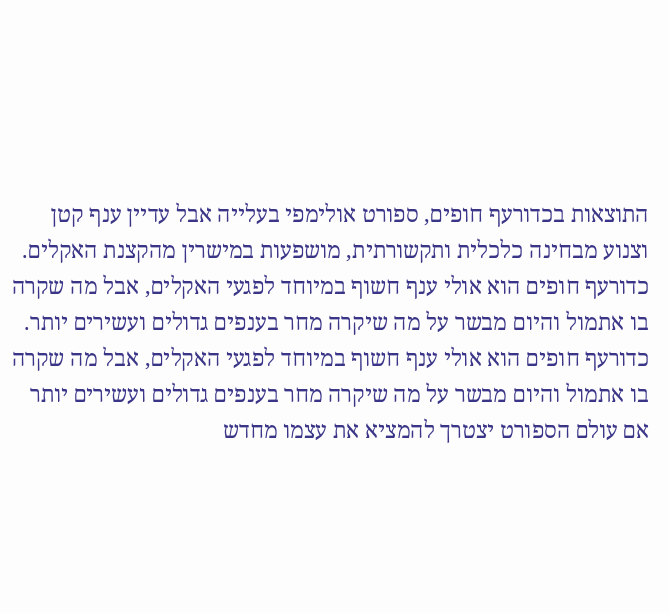התוצאות בכדורעף חופים, ספורט אולימפי בעלייה אבל עדיין ענף קטן וצנוע מבחינה כלכלית ותקשורתית, מושפעות במישרין מהקצנת האקלים.
כדורעף חופים הוא אולי ענף חשוף במיוחד לפגעי האקלים, אבל מה שקרה בו אתמול והיום מבשר על מה שיקרה מחר בענפים גדולים ועשירים יותר.
כדורעף חופים הוא אולי ענף חשוף במיוחד לפגעי האקלים, אבל מה שקרה בו אתמול והיום מבשר על מה שיקרה מחר בענפים גדולים ועשירים יותר
אם עולם הספורט יצטרך להמציא את עצמו מחדש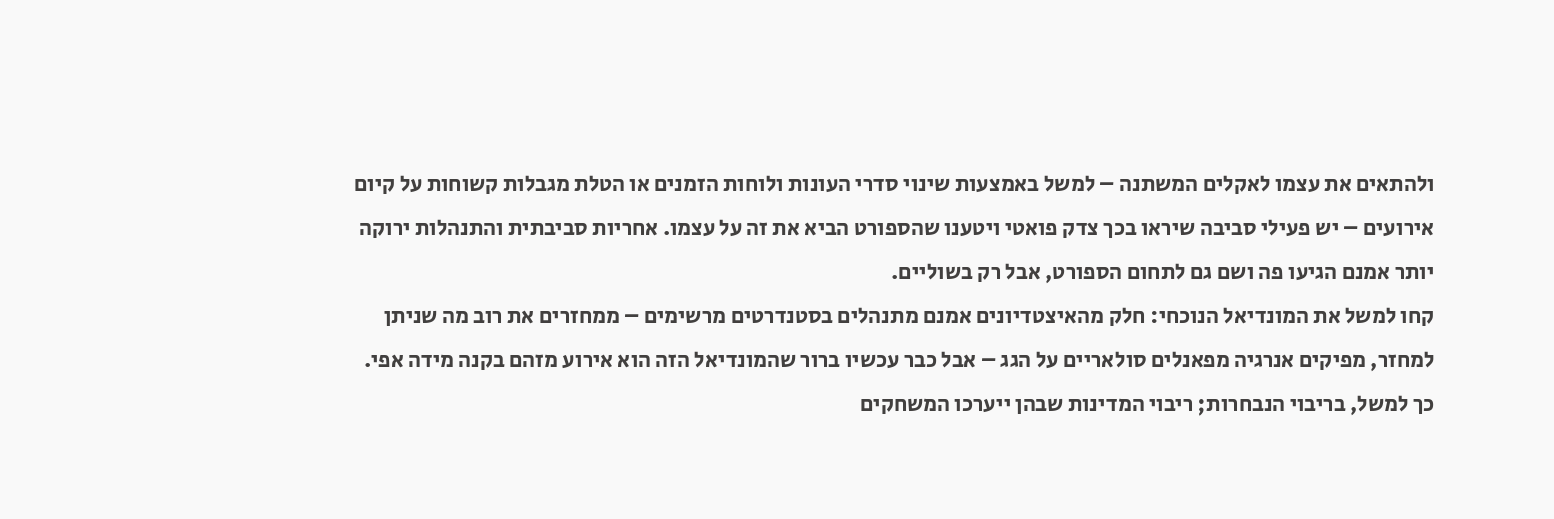ולהתאים את עצמו לאקלים המשתנה – למשל באמצעות שינוי סדרי העונות ולוחות הזמנים או הטלת מגבלות קשוחות על קיום אירועים – יש פעילי סביבה שיראו בכך צדק פואטי ויטענו שהספורט הביא את זה על עצמו. אחריות סביבתית והתנהלות ירוקה יותר אמנם הגיעו פה ושם גם לתחום הספורט, אבל רק בשוליים.
קחו למשל את המונדיאל הנוכחי: חלק מהאיצטדיונים אמנם מתנהלים בסטנדרטים מרשימים – ממחזרים את רוב מה שניתן למחזר, מפיקים אנרגיה מפאנלים סולאריים על הגג – אבל כבר עכשיו ברור שהמונדיאל הזה הוא אירוע מזהם בקנה מידה אפי.
כך למשל, בריבוי הנבחרות; ריבוי המדינות שבהן ייערכו המשחקים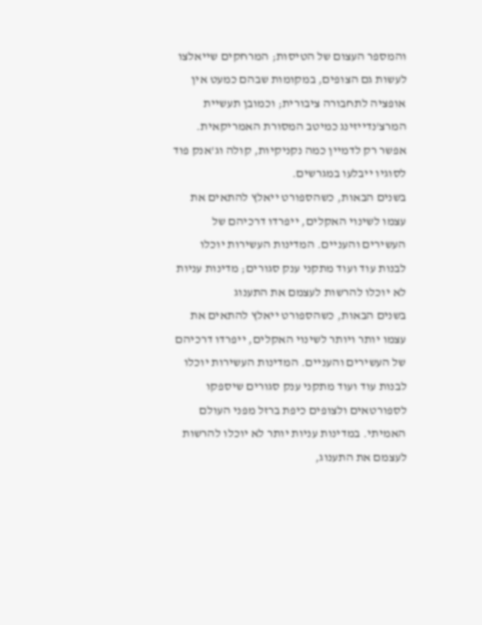והמספר העצום של הטיסות; המרחקים שייאלצו לעשות גם הצופים, במקומות שבהם כמעט אין אופציה לתחבורה ציבורית; וכמובן תעשיית המרצ'נדייזינג כמיטב המסורת האמריקאית. אפשר רק לדמיין כמה נקניקיות, קולה וג'אנק פוד לסוגיו ייבלעו במגרשים.
בשנים הבאות, כשהספורט ייאלץ להתאים את עצמו לשינוי האקלים, ייפרדו דרכיהם של העשירים והעניים. המדינות העשירות יוכלו לבנות עוד ועוד מתקני ענק סגורים; מדינות עניות לא יוכלו להרשות לעצמם את התענוג
בשנים הבאות, כשהספורט ייאלץ להתאים את עצמו יותר ויותר לשינוי האקלים, ייפרדו דרכיהם של העשירים והעניים. המדינות העשירות יוכלו לבנות עוד ועוד מתקני ענק סגורים שיספקו לספורטאים ולצופים כיפת ברזל מפני העולם האמיתי. במדינות עניות יותר לא יוכלו להרשות לעצמם את התענוג,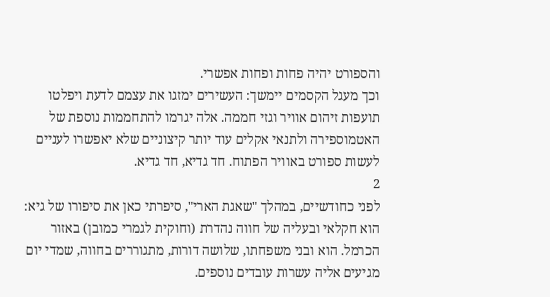והספורט יהיה פחות ופחות אפשרי.
וכך מעגל הקסמים יימשך: העשירים ימזגו את עצמם לדעת ויפלטו תועפות זיהום אוויר וגזי חממה. אלה יגרמו להתחממות נוספת של האטמוספירה ולתנאי אקלים עוד יותר קיצוניים שלא יאפשרו לעניים לעשות ספורט באוויר הפתוח. חד גדיא, חד גדיא.
2
לפני כחודשיים, במהלך "שאגת הארי", סיפרתי כאן את סיפורו של גיא: הוא חקלאי ובעליה של חווה נהדרת (וחוקית לגמרי כמובן) באזור הכרמל. הוא ובני משפחתו, שלושה דורות, מתגוררים בחווה, שמדי יום מגיעים אליה עשרות עובדים נוספים.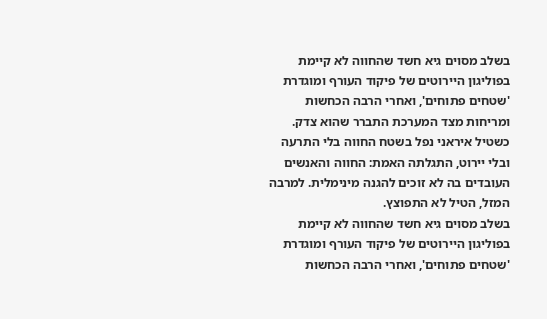בשלב מסוים גיא חשד שהחווה לא קיימת בפוליגון היירוטים של פיקוד העורף ומוגדרת 'שטחים פתוחים', ואחרי הרבה הכחשות ומריחות מצד המערכת התברר שהוא צדק. כשטיל איראני נפל בשטח החווה בלי התרעה ובלי יירוט, התגלתה האמת: החווה והאנשים העובדים בה לא זוכים להגנה מינימלית. למרבה המזל, הטיל לא התפוצץ.
בשלב מסוים גיא חשד שהחווה לא קיימת בפוליגון היירוטים של פיקוד העורף ומוגדרת 'שטחים פתוחים', ואחרי הרבה הכחשות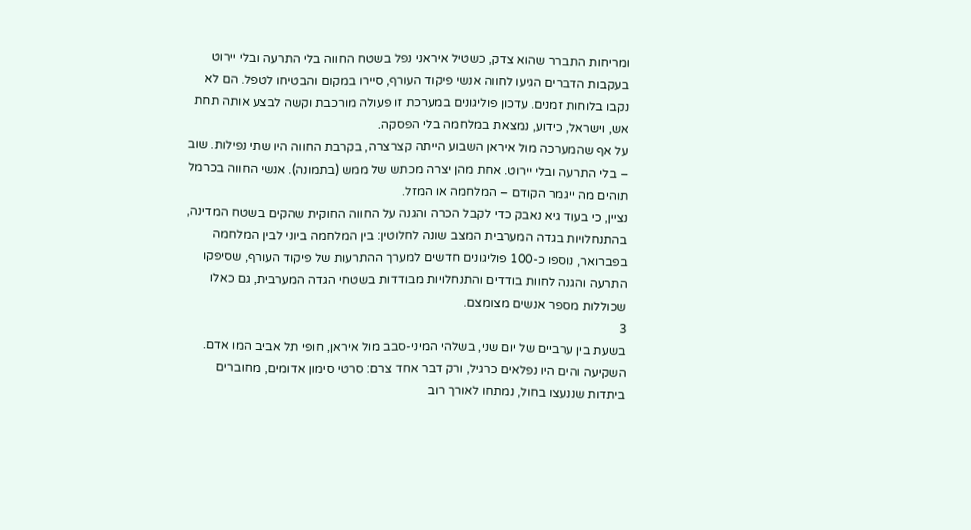ומריחות התברר שהוא צדק, כשטיל איראני נפל בשטח החווה בלי התרעה ובלי יירוט
בעקבות הדברים הגיעו לחווה אנשי פיקוד העורף, סיירו במקום והבטיחו לטפל. הם לא נקבו בלוחות זמנים. עדכון פוליגונים במערכת זו פעולה מורכבת וקשה לבצע אותה תחת אש, וישראל, כידוע, נמצאת במלחמה בלי הפסקה.
על אף שהמערכה מול איראן השבוע הייתה קצרצרה, בקרבת החווה היו שתי נפילות. שוב – בלי התרעה ובלי יירוט. אחת מהן יצרה מכתש של ממש (בתמונה). אנשי החווה בכרמל תוהים מה ייגמר הקודם – המלחמה או המזל.
נציין, כי בעוד גיא נאבק כדי לקבל הכרה והגנה על החווה החוקית שהקים בשטח המדינה, בהתנחלויות בגדה המערבית המצב שונה לחלוטין: בין המלחמה ביוני לבין המלחמה בפברואר, נוספו כ-100 פוליגונים חדשים למערך ההתרעות של פיקוד העורף, שסיפקו התרעה והגנה לחוות בודדים והתנחלויות מבודדות בשטחי הגדה המערבית, גם כאלו שכוללות מספר אנשים מצומצם.
3
בשעת בין ערביים של יום שני, בשלהי המיני-סבב מול איראן, חופי תל אביב המו אדם. השקיעה והים היו נפלאים כרגיל, ורק דבר אחד צרם: סרטי סימון אדומים, מחוברים ביתדות שננעצו בחול, נמתחו לאורך רוב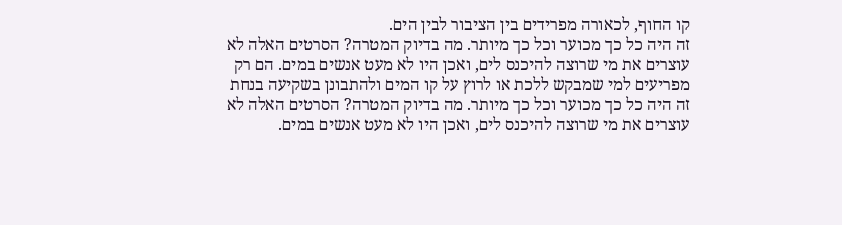קו החוף, לכאורה מפרידים בין הציבור לבין הים.
זה היה כל כך מכוער וכל כך מיותר. מה בדיוק המטרה? הסרטים האלה לא עוצרים את מי שרוצה להיכנס לים, ואכן היו לא מעט אנשים במים. הם רק מפריעים למי שמבקש ללכת או לרוץ על קו המים ולהתבונן בשקיעה בנחת
זה היה כל כך מכוער וכל כך מיותר. מה בדיוק המטרה? הסרטים האלה לא עוצרים את מי שרוצה להיכנס לים, ואכן היו לא מעט אנשים במים.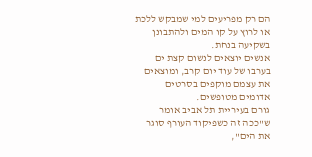הם רק מפריעים למי שמבקש ללכת או לרוץ על קו המים ולהתבונן בשקיעה בנחת.
אנשים יוצאים לנשום קצת ים בערבו של עוד יום קרב, ומוצאים את עצמם מוקפים בסרטים אדומים מטופשים.
גורם בעיריית תל אביב אומר ש"ככה זה כשפיקוד העורף סוגר את הים",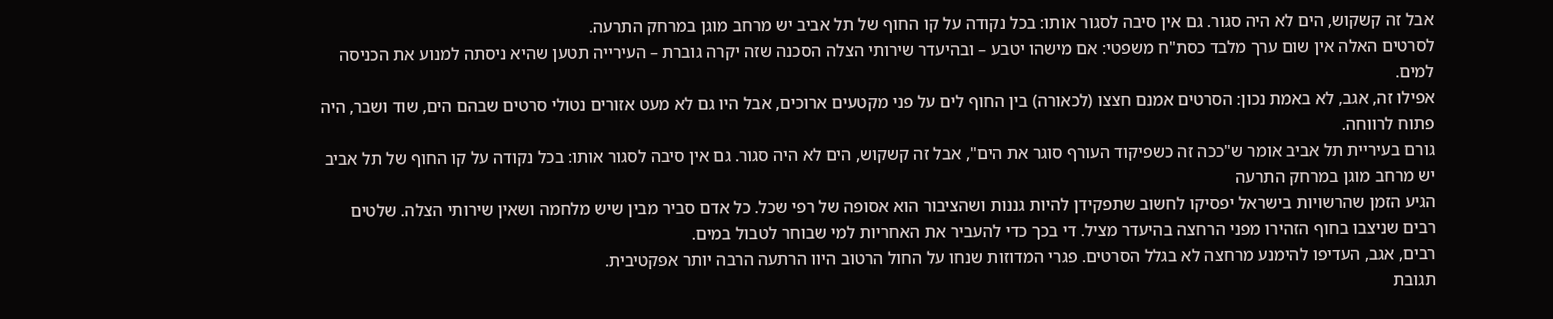אבל זה קשקוש, הים לא היה סגור. גם אין סיבה לסגור אותו: בכל נקודה על קו החוף של תל אביב יש מרחב מוגן במרחק התרעה.
לסרטים האלה אין שום ערך מלבד כסת"ח משפטי: אם מישהו יטבע – ובהיעדר שירותי הצלה הסכנה שזה יקרה גוברת – העירייה תטען שהיא ניסתה למנוע את הכניסה למים.
אפילו זה, אגב, לא באמת נכון: הסרטים אמנם חצצו (לכאורה) בין החוף לים על פני מקטעים ארוכים, אבל היו גם לא מעט אזורים נטולי סרטים שבהם הים, שוד ושבר, היה פתוח לרווחה.
גורם בעיריית תל אביב אומר ש"ככה זה כשפיקוד העורף סוגר את הים", אבל זה קשקוש, הים לא היה סגור. גם אין סיבה לסגור אותו: בכל נקודה על קו החוף של תל אביב יש מרחב מוגן במרחק התרעה
הגיע הזמן שהרשויות בישראל יפסיקו לחשוב שתפקידן להיות גננות ושהציבור הוא אסופה של רפי שכל. כל אדם סביר מבין שיש מלחמה ושאין שירותי הצלה. שלטים רבים שניצבו בחוף הזהירו מפני הרחצה בהיעדר מציל. די בכך כדי להעביר את האחריות למי שבוחר לטבול במים.
רבים, אגב, העדיפו להימנע מרחצה לא בגלל הסרטים. פגרי המדוזות שנחו על החול הרטוב היוו הרתעה הרבה יותר אפקטיבית.
תגובת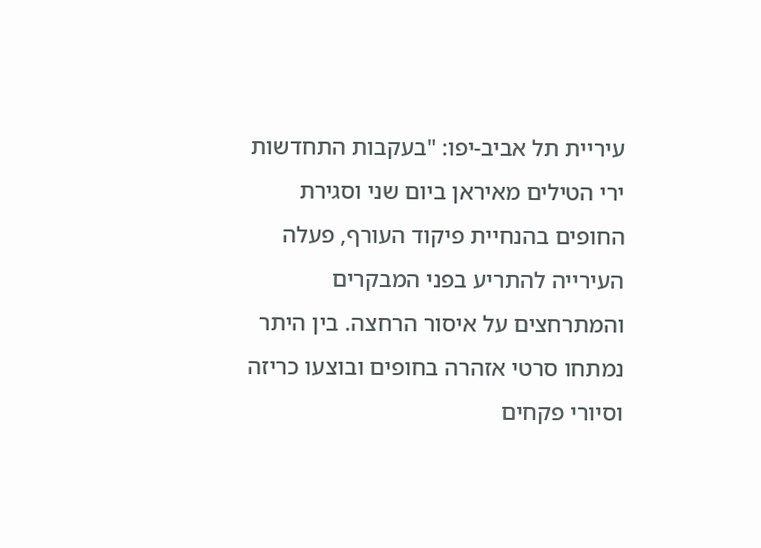עיריית תל אביב-יפו: "בעקבות התחדשות ירי הטילים מאיראן ביום שני וסגירת החופים בהנחיית פיקוד העורף, פעלה העירייה להתריע בפני המבקרים והמתרחצים על איסור הרחצה. בין היתר נמתחו סרטי אזהרה בחופים ובוצעו כריזה וסיורי פקחים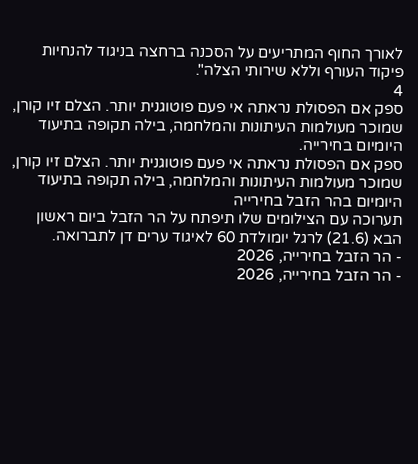לאורך החוף המתריעים על הסכנה ברחצה בניגוד להנחיות פיקוד העורף וללא שירותי הצלה".
4
ספק אם הפסולת נראתה אי פעם פוטוגנית יותר. הצלם זיו קורן, שמוכר מעולמות העיתונות והמלחמה, בילה תקופה בתיעוד היומיום בחירייה.
ספק אם הפסולת נראתה אי פעם פוטוגנית יותר. הצלם זיו קורן, שמוכר מעולמות העיתונות והמלחמה, בילה תקופה בתיעוד היומיום בהר הזבל בחירייה
תערוכה עם הצילומים שלו תיפתח על הר הזבל ביום ראשון הבא (21.6) לרגל יומולדת 60 לאיגוד ערים דן לתברואה.
- הר הזבל בחירייה, 2026
- הר הזבל בחירייה, 2026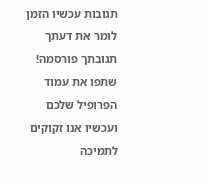תגובות עכשיו הזמן לומר את דעתך
תגובתך פורסמה! שתפו את עמוד הפרופיל שלכם
ועכשיו אנו זקוקים לתמיכה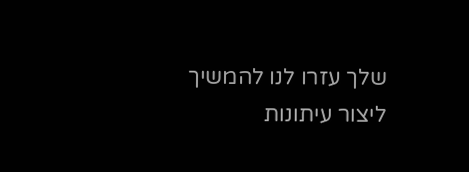שלך עזרו לנו להמשיך ליצור עיתונות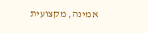אמינה, מקצועית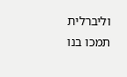וליברלית
תמכו בנו